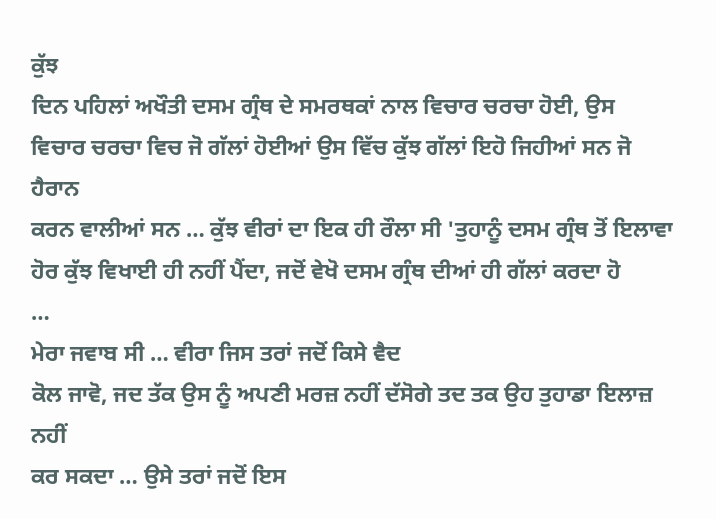ਕੁੱਝ
ਦਿਨ ਪਹਿਲਾਂ ਅਖੌਤੀ ਦਸਮ ਗ੍ਰੰਥ ਦੇ ਸਮਰਥਕਾਂ ਨਾਲ ਵਿਚਾਰ ਚਰਚਾ ਹੋਈ, ਉਸ
ਵਿਚਾਰ ਚਰਚਾ ਵਿਚ ਜੋ ਗੱਲਾਂ ਹੋਈਆਂ ਉਸ ਵਿੱਚ ਕੁੱਝ ਗੱਲਾਂ ਇਹੋ ਜਿਹੀਆਂ ਸਨ ਜੋ ਹੈਰਾਨ
ਕਰਨ ਵਾਲੀਆਂ ਸਨ … ਕੁੱਝ ਵੀਰਾਂ ਦਾ ਇਕ ਹੀ ਰੌਲਾ ਸੀ 'ਤੁਹਾਨੂੰ ਦਸਮ ਗ੍ਰੰਥ ਤੋਂ ਇਲਾਵਾ
ਹੋਰ ਕੁੱਝ ਵਿਖਾਈ ਹੀ ਨਹੀਂ ਪੈਂਦਾ, ਜਦੋਂ ਵੇਖੋ ਦਸਮ ਗ੍ਰੰਥ ਦੀਆਂ ਹੀ ਗੱਲਾਂ ਕਰਦਾ ਹੋ
…
ਮੇਰਾ ਜਵਾਬ ਸੀ … ਵੀਰਾ ਜਿਸ ਤਰਾਂ ਜਦੋਂ ਕਿਸੇ ਵੈਦ
ਕੋਲ ਜਾਵੋ, ਜਦ ਤੱਕ ਉਸ ਨੂੰ ਅਪਣੀ ਮਰਜ਼ ਨਹੀਂ ਦੱਸੋਗੇ ਤਦ ਤਕ ਉਹ ਤੁਹਾਡਾ ਇਲਾਜ਼ ਨਹੀਂ
ਕਰ ਸਕਦਾ … ਉਸੇ ਤਰਾਂ ਜਦੋਂ ਇਸ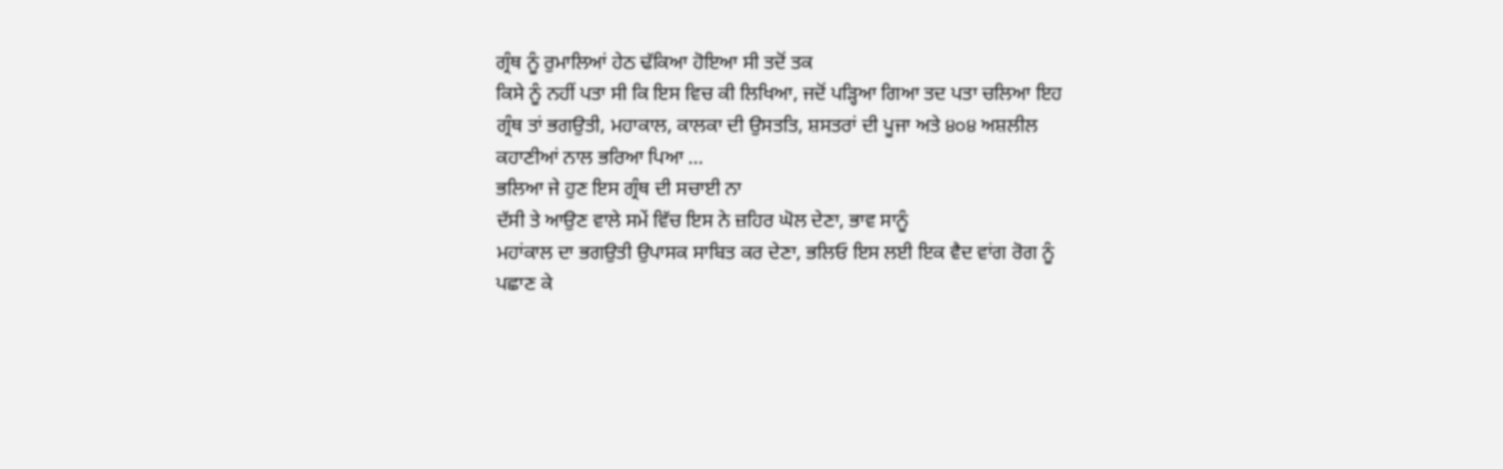ਗ੍ਰੰਥ ਨੂੰ ਰੁਮਾਲਿਆਂ ਹੇਠ ਢੱਕਿਆ ਹੋਇਆ ਸੀ ਤਦੋਂ ਤਕ
ਕਿਸੇ ਨੂੰ ਨਹੀਂ ਪਤਾ ਸੀ ਕਿ ਇਸ ਵਿਚ ਕੀ ਲਿਖਿਆ, ਜਦੋਂ ਪੜ੍ਹਿਆ ਗਿਆ ਤਦ ਪਤਾ ਚਲਿਆ ਇਹ
ਗ੍ਰੰਥ ਤਾਂ ਭਗਉਤੀ, ਮਹਾਕਾਲ, ਕਾਲਕਾ ਦੀ ਉਸਤਤਿ, ਸ਼ਸਤਰਾਂ ਦੀ ਪੂਜਾ ਅਤੇ ੪੦੪ ਅਸ਼ਲੀਲ
ਕਹਾਣੀਆਂ ਨਾਲ ਭਰਿਆ ਪਿਆ …
ਭਲਿਆ ਜੇ ਹੁਣ ਇਸ ਗ੍ਰੰਥ ਦੀ ਸਚਾਈ ਨਾ
ਦੱਸੀ ਤੇ ਆਉਣ ਵਾਲੇ ਸਮੇਂ ਵਿੱਚ ਇਸ ਨੇ ਜ਼ਹਿਰ ਘੋਲ ਦੇਣਾ, ਭਾਵ ਸਾਨੂੰ
ਮਹਾਂਕਾਲ ਦਾ ਭਗਉਤੀ ਉਪਾਸਕ ਸਾਬਿਤ ਕਰ ਦੇਣਾ, ਭਲਿਓ ਇਸ ਲਈ ਇਕ ਵੈਦ ਵਾਂਗ ਰੋਗ ਨੂੰ
ਪਛਾਣ ਕੇ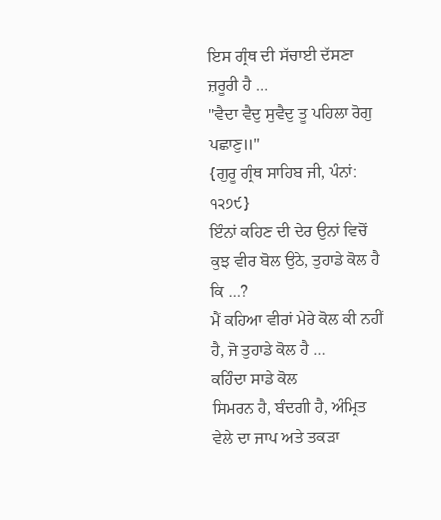ਇਸ ਗ੍ਰੰਥ ਦੀ ਸੱਚਾਈ ਦੱਸਣਾ ਜ਼ਰੂਰੀ ਹੈ …
"ਵੈਦਾ ਵੈਦੁ ਸੁਵੈਦੁ ਤੂ ਪਹਿਲਾ ਰੋਗੁ ਪਛਾਣੁ॥"
{ਗੁਰੂ ਗ੍ਰੰਥ ਸਾਹਿਬ ਜੀ, ਪੰਨਾਂ: ੧੨੭੯}
ਇੰਨਾਂ ਕਹਿਣ ਦੀ ਦੇਰ ਉਨਾਂ ਵਿਚੋਂ ਕੁਝ ਵੀਰ ਬੋਲ ਉਠੇ, ਤੁਹਾਡੇ ਕੋਲ ਹੈ ਕਿ …?
ਮੈਂ ਕਹਿਆ ਵੀਰਾਂ ਮੇਰੇ ਕੋਲ ਕੀ ਨਹੀਂ ਹੈ, ਜੋ ਤੁਹਾਡੇ ਕੋਲ ਹੈ …
ਕਹਿੰਦਾ ਸਾਡੇ ਕੋਲ
ਸਿਮਰਨ ਹੈ, ਬੰਦਗੀ ਹੈ, ਅੰਮ੍ਰਿਤ ਵੇਲੇ ਦਾ ਜਾਪ ਅਤੇ ਤਕੜਾ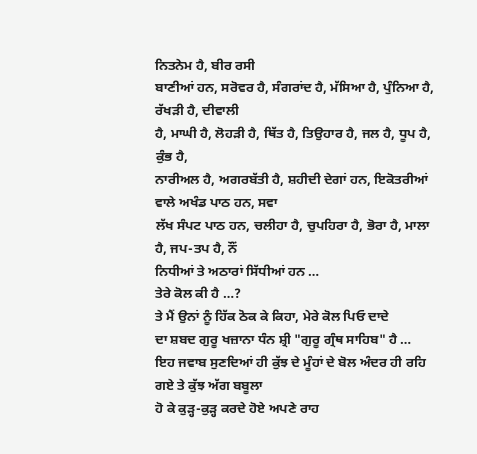ਨਿਤਨੇਮ ਹੈ, ਬੀਰ ਰਸੀ
ਬਾਣੀਆਂ ਹਨ, ਸਰੋਵਰ ਹੈ, ਸੰਗਰਾਂਦ ਹੈ, ਮੱਸਿਆ ਹੈ, ਪੁੰਨਿਆ ਹੈ, ਰੱਖੜੀ ਹੈ, ਦੀਵਾਲੀ
ਹੈ, ਮਾਘੀ ਹੈ, ਲੋਹੜੀ ਹੈ, ਥਿੱਤ ਹੈ, ਤਿਉਹਾਰ ਹੈ, ਜਲ ਹੈ, ਧੂਪ ਹੈ, ਕੁੰਭ ਹੈ,
ਨਾਰੀਅਲ ਹੈ, ਅਗਰਬੱਤੀ ਹੈ, ਸ਼ਹੀਦੀ ਦੇਗਾਂ ਹਨ, ਇਕੋਤਰੀਆਂ ਵਾਲੇ ਅਖੰਡ ਪਾਠ ਹਨ, ਸਵਾ
ਲੱਖ ਸੰਪਟ ਪਾਠ ਹਨ, ਚਲੀਹਾ ਹੈ, ਚੁਪਹਿਰਾ ਹੈ, ਭੋਰਾ ਹੈ, ਮਾਲਾ ਹੈ, ਜਪ-ਤਪ ਹੈ, ਨੌਂ
ਨਿਧੀਆਂ ਤੇ ਅਠਾਰਾਂ ਸਿੱਧੀਆਂ ਹਨ …
ਤੇਰੇ ਕੋਲ ਕੀ ਹੈ …?
ਤੇ ਮੈਂ ਉਨਾਂ ਨੂੰ ਹਿੱਕ ਠੋਕ ਕੇ ਕਿਹਾ, ਮੇਰੇ ਕੋਲ ਪਿਓ ਦਾਦੇ
ਦਾ ਸ਼ਬਦ ਗੁਰੂ ਖਜ਼ਾਨਾ ਧੰਨ ਸ਼੍ਰੀ "ਗੁਰੂ ਗ੍ਰੰਥ ਸਾਹਿਬ" ਹੈ …
ਇਹ ਜਵਾਬ ਸੁਣਦਿਆਂ ਹੀ ਕੁੱਝ ਦੇ ਮੂੰਹਾਂ ਦੇ ਬੋਲ ਅੰਦਰ ਹੀ ਰਹਿ ਗਏ ਤੇ ਕੁੱਝ ਅੱਗ ਬਬੂਲਾ
ਹੋ ਕੇ ਕੁੜ੍ਹ-ਕੁੜ੍ਹ ਕਰਦੇ ਹੋਏ ਅਪਣੇ ਰਾਹ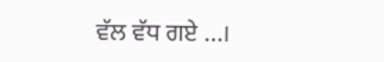ਵੱਲ ਵੱਧ ਗਏ …।